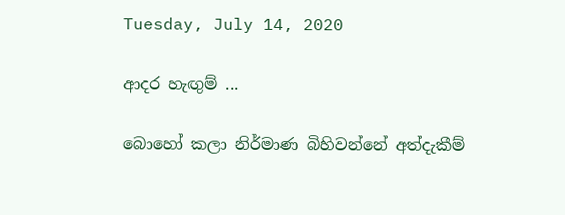Tuesday, July 14, 2020

ආදර හැඟුම් ...

බොහෝ කලා නිර්මාණ බිහිවන්නේ අත්දැකීම්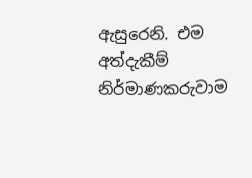ඇසුරෙනි. එම අත්දැකීම් නිර්මාණකරුවාම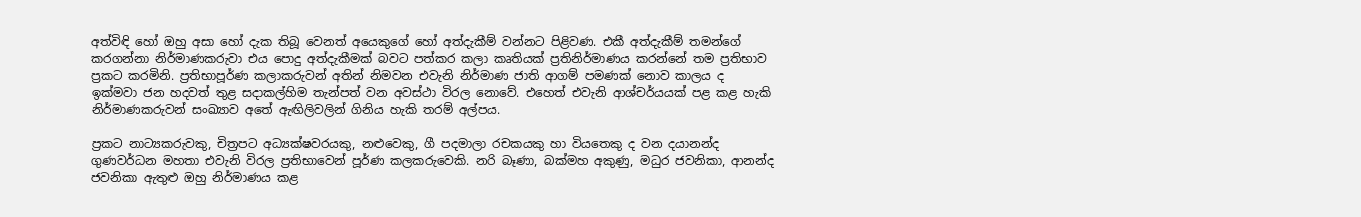අත්විඳි හෝ ඔහු අසා හෝ දැක තිබූ වෙනත් අයෙකුගේ හෝ අත්දැකීම් වන්නට පිළිවණ. එකී අත්දැකීම් තමන්ගේ කරගන්නා නිර්මාණකරුවා එය පොදු අත්දැකීමක් බවට පත්කර කලා කෘතියක් ප්‍රතිනිර්මාණය කරන්නේ තම ප්‍රතිභාව ප්‍රකට කරමිනි. ප්‍රතිභාපූර්ණ කලාකරුවන් අතින් නිමවන එවැනි නිර්මාණ ජාති ආගම් පමණක් නොව කාලය ද ඉක්මවා ජන හදවත් තුළ සදාකල්හිම තැන්පත් වන අවස්ථා විරල නොවේ. එහෙත් එවැනි ආශ්චර්යයක් පළ කළ හැකි නිර්මාණකරුවන් සංඛ්‍යාව අතේ ඇඟිලිවලින් ගිනිය හැකි තරම් අල්පය.

ප්‍රකට නාට්‍යකරුවකු, චිත්‍රපට අධ්‍යක්ෂවරයකු, නළුවෙකු, ගී පදමාලා රචකයකු හා වියතෙකු ද වන දයානන්ද ගුණවර්ධන මහතා එවැනි විරල ප්‍රතිභාවෙන් පූර්ණ කලකරුවෙකි. නරි බෑණා, බක්මහ අකුණු, මධුර ජවනිකා, ආනන්ද ජවනිකා ඇතුළු ඔහු නිර්මාණය කළ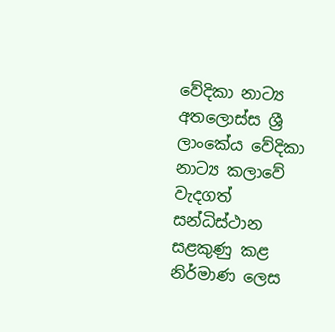වේදිකා නාට්‍ය අතලොස්ස ශ්‍රී ලාංකේය වේදිකා නාට්‍ය කලාවේ වැදගත් සන්ධිස්ථාන සළකුණු කළ නිර්මාණ ලෙස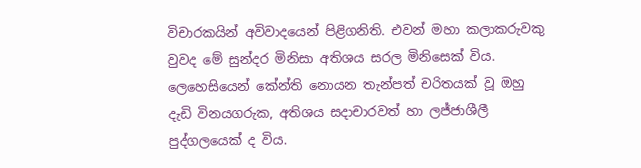විචාරකයින් අවිවාදයෙන් පිළිගනිති. එවන් මහා කලාකරුවකු වුවද මේ සුන්දර මිනිසා අතිශය සරල මිනිසෙක් විය. ලෙහෙසියෙන් කේන්ති නොයන තැන්පත් චරිතයක් වූ ඔහු දැඩි විනයගරුක, අතිශය සදාචාරවත් හා ලජ්ජාශීලී පුද්ගලයෙක් ද විය.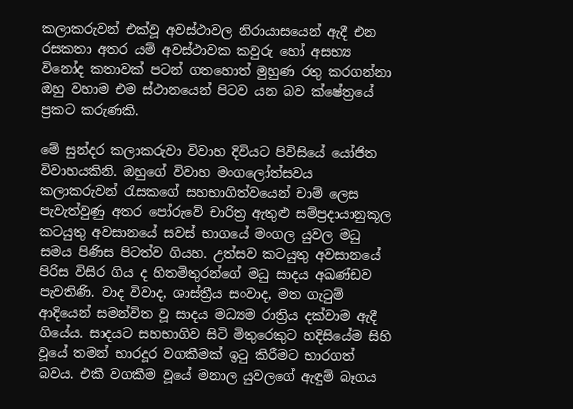කලාකරුවන් එක්වූ අවස්ථාවල නිරායාසයෙන් ඇදී එන රසකතා අතර යම් අවස්ථාවක කවුරු හෝ අසභ්‍ය විනෝද කතාවක් පටන් ගතහොත් මුහුණ රතු කරගන්නා ඔහු වහාම එම ස්ථානයෙන් පිටව යන බව ක්ෂේත්‍රයේ ප්‍රකට කරුණකි.

මේ සුන්දර කලාකරුවා විවාහ දිවියට පිවිසියේ යෝජිත විවාහයකිනි. ඔහුගේ විවාහ මංගලෝත්සවය කලාකරුවන් රැසකගේ සහභාගිත්වයෙන් චාම් ලෙස පැවැත්වුණු අතර පෝරුවේ චාරිත්‍ර ඇතුළු සම්ප්‍රදායානුකූල කටයුතු අවසානයේ සවස් භාගයේ මංගල යුවල මධු සමය පිණිස පිටත්ව ගියහ. උත්සව කටයුතු අවසානයේ පිරිස විසිර ගිය ද හිතමිතුරන්ගේ මධු සාදය අඛණ්ඩව පැවතිණි. වාද විවාද, ශාස්ත්‍රීය සංවාද, මත ගැටුම් ආදියෙන් සමන්විත වූ සාදය මධ්‍යම රාත්‍රිය දක්වාම ඇදී ගියේය. සාදයට සහභාගිව සිටි මිතුරෙකුට හදිසියේම සිහි වූයේ තමන් භාරදූර වගකීමක් ඉටු කිරීමට භාරගත් බවය. එකී වගකීම වූයේ මනාල යුවලගේ ඇඳුම් බෑගය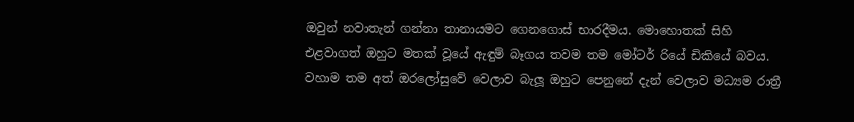ඔවුන් නවාතැන් ගන්නා තානායමට ගෙනගොස් භාරදීමය. මොහොතක් සිහි එළවාගත් ඔහුට මතක් වූයේ ඇඳුම් බෑගය තවම තම මෝටර් රියේ ඩිකියේ බවය. වහාම තම අත් ඔරලෝසුවේ වෙලාව බැලූ ඔහුට පෙනුනේ දැන් වෙලාව මධ්‍යම රාත්‍රී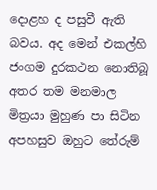දොළහ ද පසුවී ඇති බවය. අද මෙන් එකල්හි ජංගම දුරකථන නොතිබූ අතර තම මනමාල මිත්‍රයා මුහුණ පා සිටින අපහසුව ඔහුට තේරුම්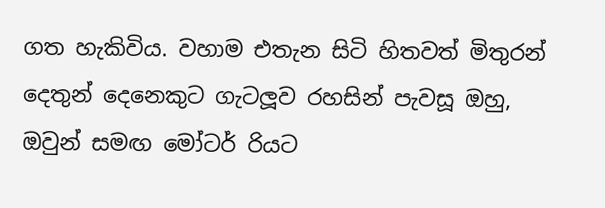ගත හැකිවිය. වහාම එතැන සිටි හිතවත් මිතුරන් දෙතුන් දෙනෙකුට ගැටලූව රහසින් පැවසූ ඔහු, ඔවුන් සමඟ මෝටර් රියට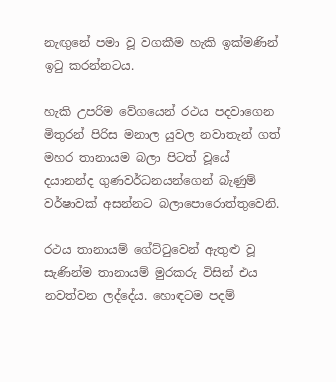නැඟුනේ පමා වූ වගකීම හැකි ඉක්මණින් ඉටු කරන්නටය.

හැකි උපරිම වේගයෙන් රථය පදවාගෙන මිතුරන් පිරිස මනාල යුවල නවාතැන් ගත් මහර තානායම බලා පිටත් වූයේ දයානන්ද ගුණවර්ධනයන්ගෙන් බැණුම් වර්ෂාවක් අසන්නට බලාපොරොත්තුවෙනි.

රථය තානායම් ගේට්ටුවෙන් ඇතුළු වූ සැණින්ම තානායම් මුරකරු විසින් එය නවත්වන ලද්දේය. හොඳටම පදම්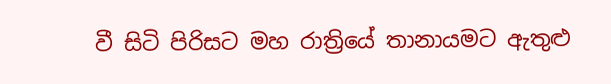වී සිටි පිරිසට මහ රාත්‍රියේ තානායමට ඇතුළු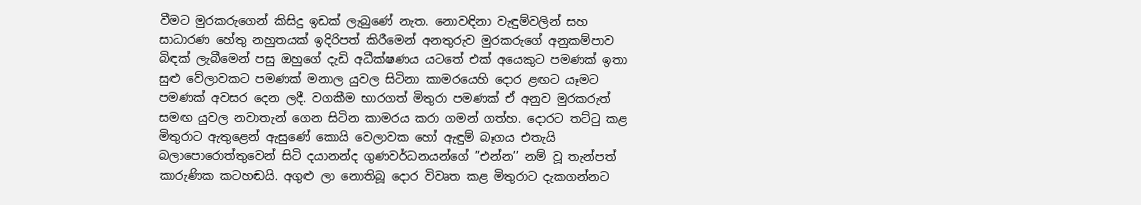වීමට මුරකරුගෙන් කිසිදු ඉඩක් ලැබුණේ නැත. නොවඳිනා වැඳුම්වලින් සහ සාධාරණ හේතු නහුතයක් ඉදිරිපත් කිරීමෙන් අනතුරුව මුරකරුගේ අනුකම්පාව බිඳක් ලැබීමෙන් පසු ඔහුගේ දැඩි අධීක්ෂණය යටතේ එක් අයෙකුට පමණක් ඉතා සුළු වේලාවකට පමණක් මනාල යුවල සිටිනා කාමරයෙහි දොර ළඟට යෑමට පමණක් අවසර දෙන ලදී. වගකීම භාරගත් මිතුරා පමණක් ඒ අනුව මුරකරුත් සමඟ යුවල නවාතැන් ගෙන සිටින කාමරය කරා ගමන් ගත්හ. දොරට තට්ටු කළ මිතුරාට ඇතුළෙන් ඇසුණේ කොයි වෙලාවක හෝ ඇඳුම් බෑගය එතැයි බලාපොරොත්තුවෙන් සිටි දයානන්ද ගුණවර්ධනයන්ගේ ”එන්න’’ නම් වූ තැන්පත් කාරුණික කටහඬයි. අගුළු ලා නොතිබූ දොර විවෘත කළ මිතුරාට දැකගන්නට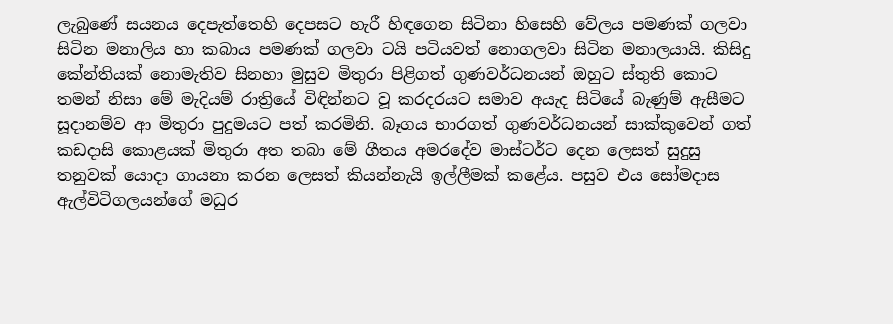ලැබුණේ සයනය දෙපැත්තෙහි දෙපසට හැරී හිඳගෙන සිටිනා හිසෙහි වේලය පමණක් ගලවා සිටින මනාලිය හා කබාය පමණක් ගලවා ටයි පටියවත් නොගලවා සිටින මනාලයායි. කිසිදු කේන්තියක් නොමැතිව සිනහා මුසුව මිතුරා පිළිගත් ගුණවර්ධනයන් ඔහුට ස්තුති කොට තමන් නිසා මේ මැදියම් රාත්‍රියේ විඳින්නට වූ කරදරයට සමාව අයැද සිටියේ බැණුම් ඇසීමට සූදානම්ව ආ මිතුරා පුදුමයට පත් කරමිනි. බෑගය භාරගත් ගුණවර්ධනයන් සාක්කුවෙන් ගත් කඩදාසි කොළයක් මිතුරා අත තබා මේ ගීතය අමරදේව මාස්ටර්ට දෙන ලෙසත් සුදුසු තනුවක් යොදා ගායනා කරන ලෙසත් කියන්නැයි ඉල්ලීමක් කළේය. පසුව එය සෝමදාස ඇල්විටිගලයන්ගේ මධුර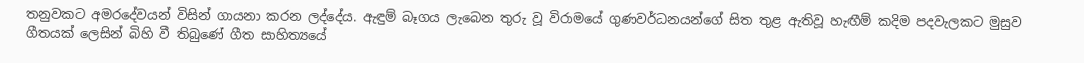තනුවකට අමරදේවයන් විසින් ගායනා කරන ලද්දේය. ඇඳුම් බෑගය ලැබෙන තුරු වූ විරාමයේ ගුණවර්ධනයන්ගේ සිත තුළ ඇතිවූ හැඟීම් කදිම පදවැලකට මුසුව ගීතයක් ලෙසින් බිහි වී තිබුණේ ගීත සාහිත්‍යයේ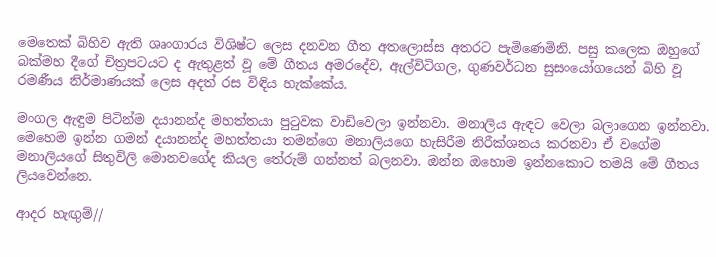මෙතෙක් බිහිව ඇති ශෘංගාරය විශිෂ්ට ලෙස දනවන ගීත අතලොස්ස අතරට පැමිණෙමිනි. පසු කලෙක ඔහුගේ බක්මහ දීගේ චිත්‍රපටයට ද ඇතුළත් වූ මේ ගීතය අමරදේව, ඇල්විටිගල, ගුණවර්ධන සුසංයෝගයෙන් බිහි වූ රමණීය නිර්මාණයක් ලෙස අදත් රස විඳිය හැක්කේය.

මංගල ඇඳුම පිටින්ම දයානන්ද මහත්තයා පු‍ටුවක වාඩිවෙලා ඉන්නවා. මනාලිය ඇඳට වෙලා බලාගෙන ඉන්නවා. මෙහෙම ඉන්න ගමන් දයානන්ද මහත්තයා තමන්ගෙ මනාලියගෙ හැසිරීම නිරීක්ශනය කරනවා ඒ වගේම මනාලියගේ සිතුවිලි මොනවගේද කියල තේරුම් ගන්නත් බලනවා. ඔන්න ඔහොම ඉන්නකොට තමයි මේ ගීතය ලියවෙන්නෙ.

ආදර හැඟුම්//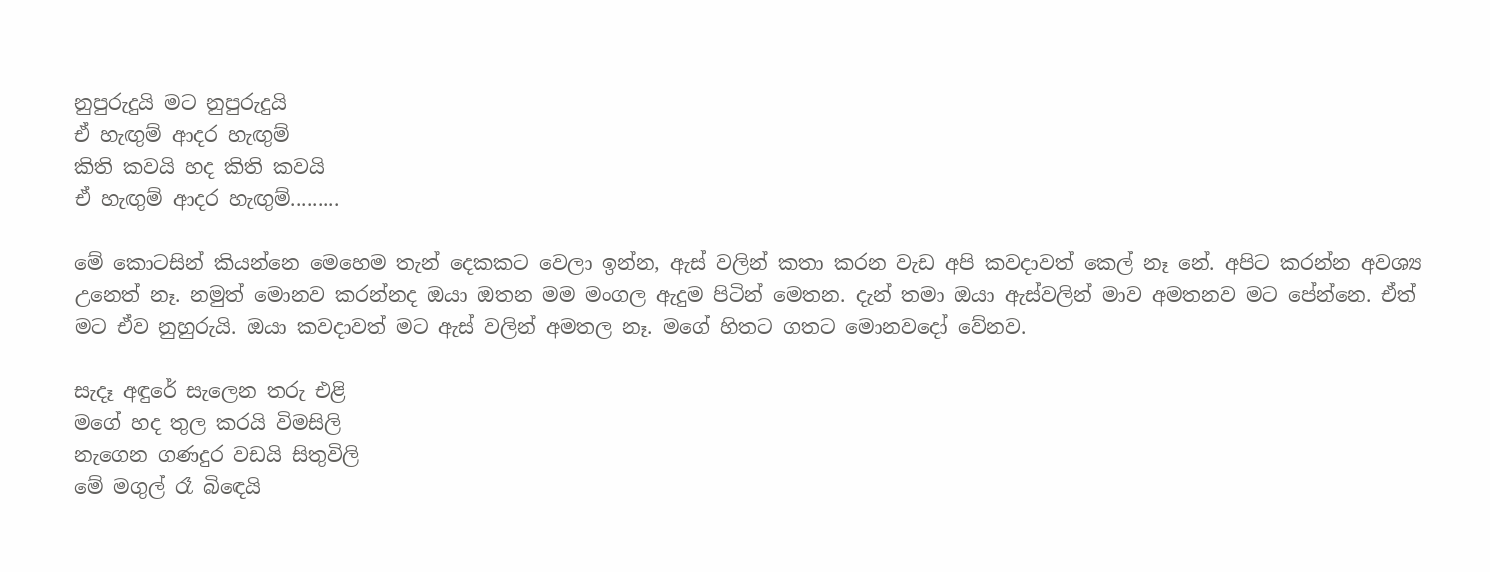නුපුරුදුයි මට නුපුරුදුයි
ඒ හැඟුම් ආදර හැඟුම්
කිති කවයි හද කිති කවයි
ඒ හැඟුම් ආදර හැඟුම්.........

මේ කොටසින් කියන්නෙ මෙහෙම තැන් දෙකකට වෙලා ඉන්න, ඇස් වලින් කතා කරන වැඩ අපි කවදාවත් කෙල් නෑ නේ. අපිට කරන්න අවශ්‍ය උනෙත් නෑ. නමුත් මොනව කරන්නද ඔයා ඔතන මම මංගල ඇදුම පිටින් මෙතන. දැන් තමා ඔයා ඇස්වලින් මාව අමතනව මට පේන්නෙ. ඒත් මට ඒව නුහුරුයි. ඔයා කවදාවත් මට ඇස් වලින් අමතල නෑ. මගේ හිතට ගතට මොනවදෝ වේනව.

සැදෑ අඳුරේ සැලෙන තරු එළි
මගේ හද තුල කරයි විමසිලි
නැගෙන ගණදුර වඩයි සිතුවිලි
මේ මගුල් රෑ බි‍ඳෙයි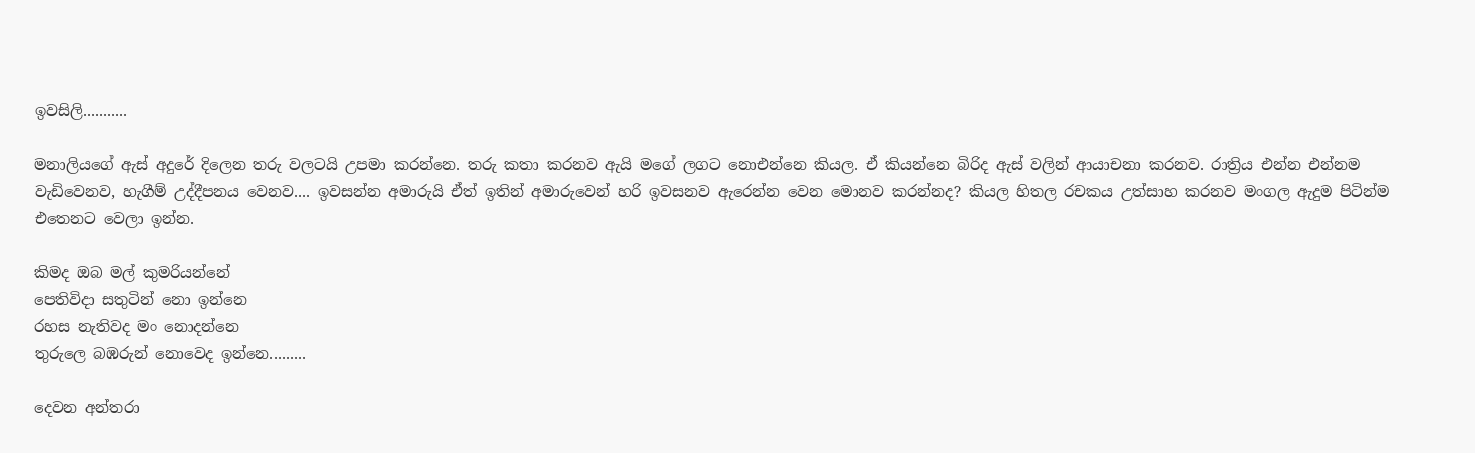ඉවසිලි...........

මනාලියගේ ඇස් අදුරේ දිලෙන තරු වලටයි උපමා කරන්නෙ. තරු කතා කරනව ඇයි මගේ ලගට නොඑන්නෙ කියල. ඒ කියන්නෙ බිරිද ඇස් වලින් ආයාචනා කරනව. රාත්‍රිය එන්න එන්නම වැඩිවෙනව, හැගීම් උද්දීපනය වෙනව.... ඉවසන්න අමාරුයි ඒත් ඉතින් අමාරුවෙන් හරි ඉවසනව ඇරෙන්න වෙන මොනව කරන්නද? කියල හිතල රචකය උත්සාහ කරනව මංගල ඇදුම පිටින්ම එතෙනට වෙලා ඉන්න.

කිමද ඔබ මල් කුමරියන්නේ
පෙතිවිදා සතුටින් නො ඉන්නෙ
රහස නැතිවද මං නොදන්නෙ
තුරුලෙ බඹරුන් නොවෙද ඉන්නෙ.........

දෙවන අන්තරා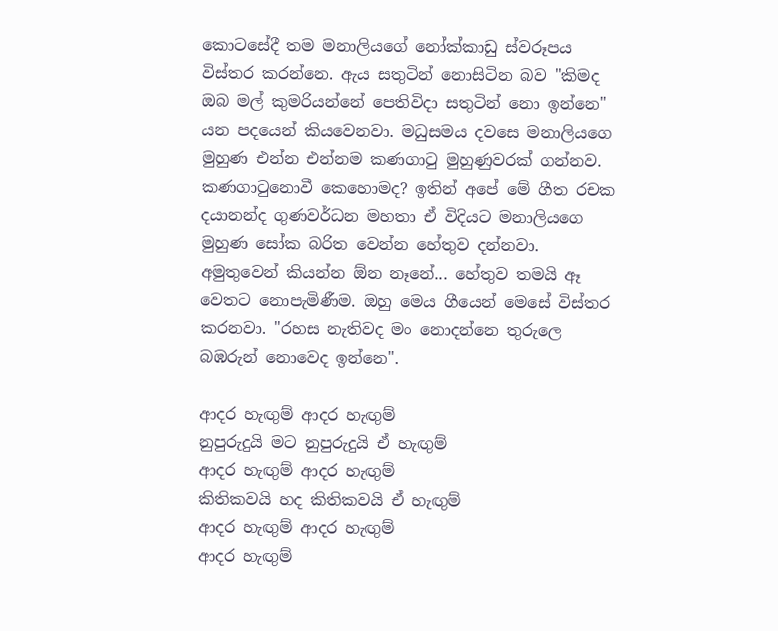කොටසේදී තම මනාලියගේ නෝක්කාඩු ස්වරූපය විස්තර කරන්නෙ. ඇය සතුටින් නොසිටින බව "කිමද ඔබ මල් කුමරියන්නේ පෙතිවිදා සතුටින් නො ඉන්නෙ" යන පදයෙන් කියවෙනවා. මධුසමය දවසෙ මනාලියගෙ මුහුණ එන්න එන්නම කණගාටු මුහුණුවරක් ගන්නව. කණගාටුනොවී කෙහොමද? ඉතින් අපේ මේ ගීත රචක දයානන්ද ගුණවර්ධන මහතා ඒ විදියට මනාලියගෙ මුහුණ සෝක බරිත වෙන්න හේතුව දන්නවා. අමුතුවෙන් කියන්න ඕන නෑනේ... හේතුව තමයි ඈ වෙතට නොපැමිණීම. ඔහු මෙය ගීයෙන් මෙසේ විස්තර කරනවා. "රහස නැතිවද මං නොදන්නෙ තුරුලෙ බඹරුන් නොවෙද ඉන්නෙ".

ආදර හැඟුම් ආදර හැඟුම්
නුපුරුදුයි මට නුපුරුදුයි ඒ හැඟුම්
ආදර හැඟුම් ආදර හැඟුම්
කිතිකවයි හද කිතිකවයි ඒ හැඟුම්
ආදර හැඟුම් ආදර හැඟුම්
ආදර හැඟුම්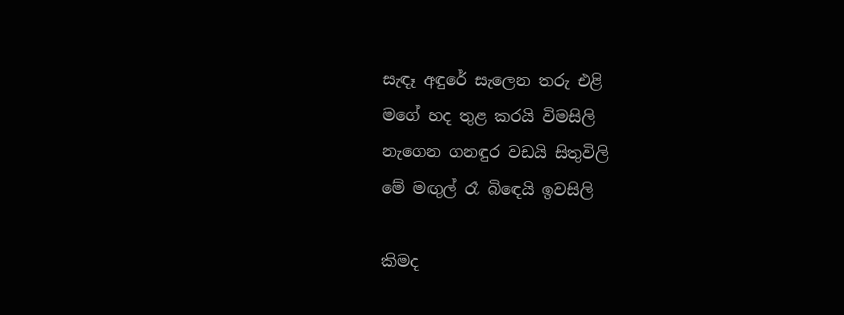සැඳෑ අඳුරේ සැලෙන තරු එළි
මගේ හද තුළ කරයි විමසිලි
නැගෙන ගනඳුර වඩයි සිතුවිලි
මේ මඟුල් රෑ බිඳෙයි ඉවසිලි

කිමද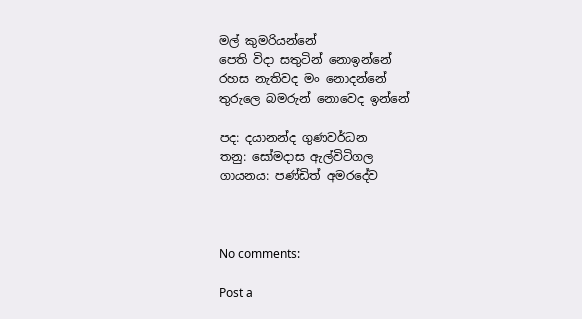මල් කුමරියන්නේ
පෙති විදා සතුටින් නොඉන්නේ
රහස නැතිවද මං නොදන්නේ
තුරුලෙ බමරුන් නොවෙද ඉන්නේ

පද: දයානන්ද ගුණවර්ධන
තනු: සෝමදාස ඇල්විටිගල
ගායනය: පණ්ඩිත් අමරදේව



No comments:

Post a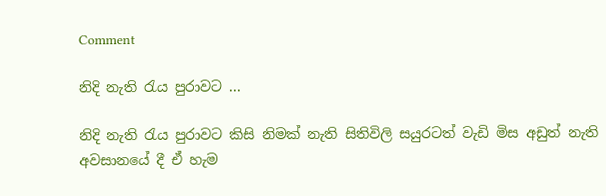Comment

නිදි නැති රැය පුරාවට ...

නිදි නැති රැය පුරාවට කිසි නිමක් නැති සිතිවිලි සයුරටත් වැඩි මිස අඩුත් නැති අවසානයේ දී ඒ හැම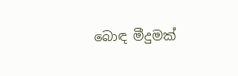බොඳ මීදුමක්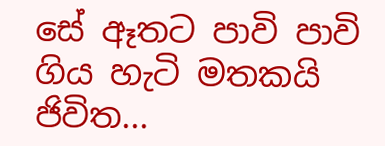සේ ඈතට පාවි පාවි ගිය හැටි මතකයි ජිවිත...